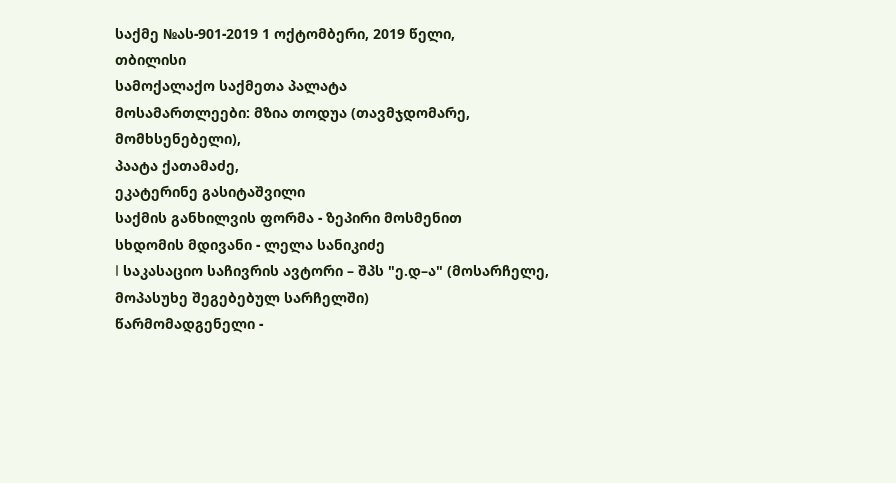საქმე №ას-901-2019 1 ოქტომბერი, 2019 წელი,
თბილისი
სამოქალაქო საქმეთა პალატა
მოსამართლეები: მზია თოდუა (თავმჯდომარე, მომხსენებელი),
პაატა ქათამაძე,
ეკატერინე გასიტაშვილი
საქმის განხილვის ფორმა - ზეპირი მოსმენით
სხდომის მდივანი - ლელა სანიკიძე
I საკასაციო საჩივრის ავტორი – შპს "ე.დ–ა" (მოსარჩელე, მოპასუხე შეგებებულ სარჩელში)
წარმომადგენელი -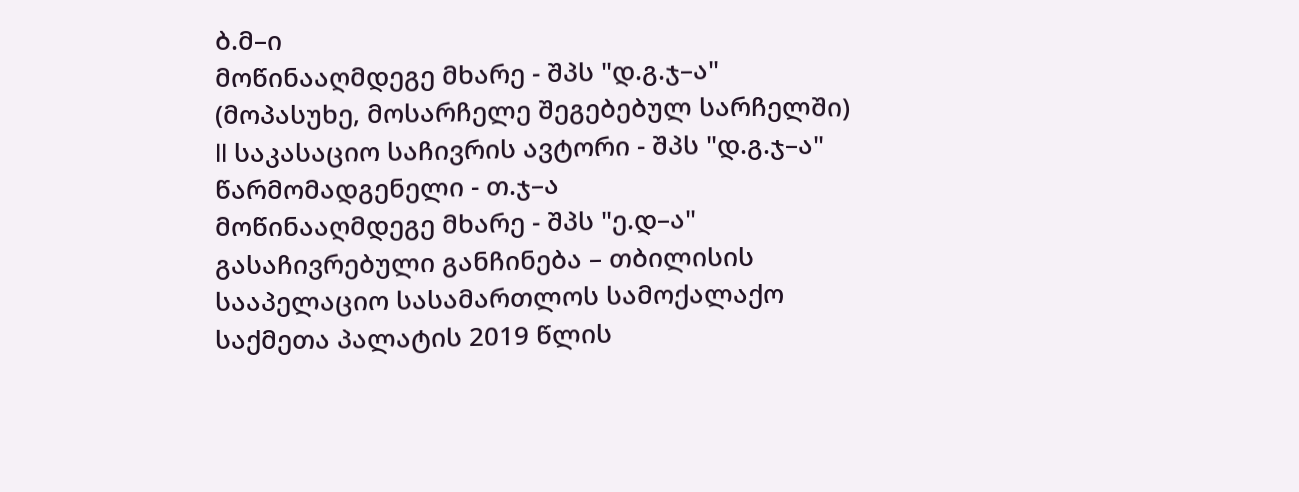ბ.მ–ი
მოწინააღმდეგე მხარე - შპს "დ.გ.ჯ–ა" (მოპასუხე, მოსარჩელე შეგებებულ სარჩელში)
II საკასაციო საჩივრის ავტორი - შპს "დ.გ.ჯ–ა"
წარმომადგენელი - თ.ჯ–ა
მოწინააღმდეგე მხარე - შპს "ე.დ–ა"
გასაჩივრებული განჩინება – თბილისის სააპელაციო სასამართლოს სამოქალაქო საქმეთა პალატის 2019 წლის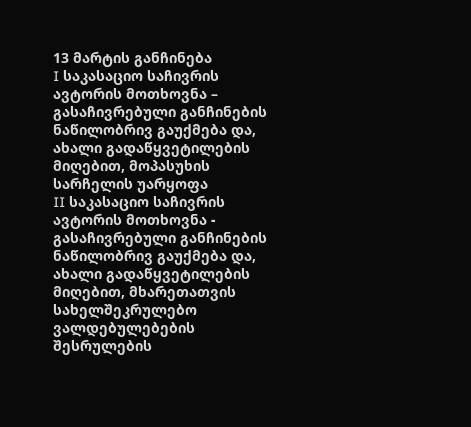13 მარტის განჩინება
I საკასაციო საჩივრის ავტორის მოთხოვნა – გასაჩივრებული განჩინების ნაწილობრივ გაუქმება და, ახალი გადაწყვეტილების მიღებით, მოპასუხის სარჩელის უარყოფა
II საკასაციო საჩივრის ავტორის მოთხოვნა - გასაჩივრებული განჩინების ნაწილობრივ გაუქმება და, ახალი გადაწყვეტილების მიღებით, მხარეთათვის სახელშეკრულებო ვალდებულებების შესრულების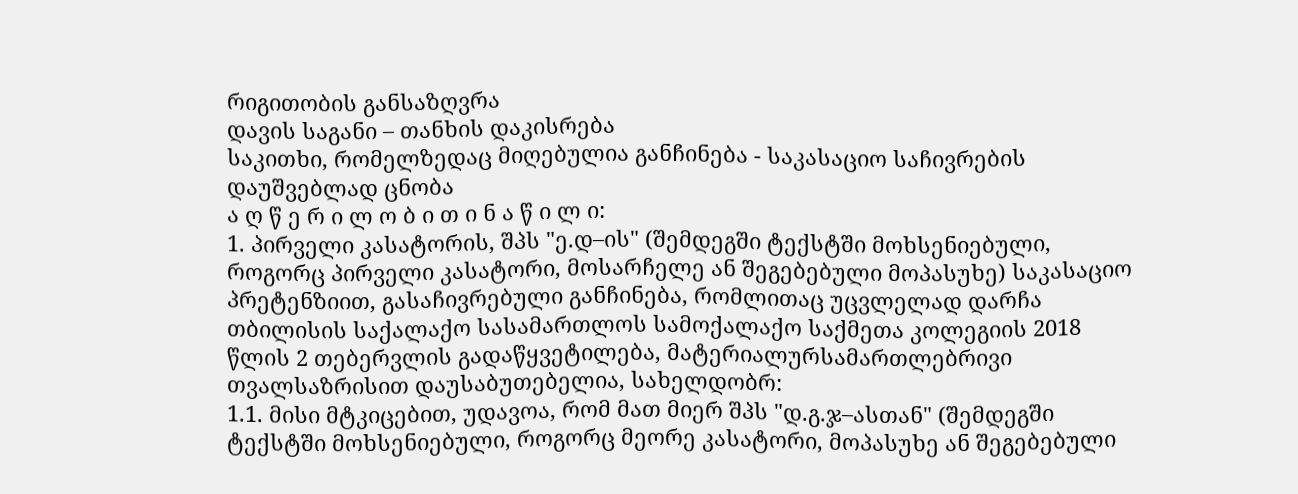რიგითობის განსაზღვრა
დავის საგანი – თანხის დაკისრება
საკითხი, რომელზედაც მიღებულია განჩინება - საკასაციო საჩივრების დაუშვებლად ცნობა
ა ღ წ ე რ ი ლ ო ბ ი თ ი ნ ა წ ი ლ ი:
1. პირველი კასატორის, შპს "ე.დ–ის" (შემდეგში ტექსტში მოხსენიებული, როგორც პირველი კასატორი, მოსარჩელე ან შეგებებული მოპასუხე) საკასაციო პრეტენზიით, გასაჩივრებული განჩინება, რომლითაც უცვლელად დარჩა თბილისის საქალაქო სასამართლოს სამოქალაქო საქმეთა კოლეგიის 2018 წლის 2 თებერვლის გადაწყვეტილება, მატერიალურსამართლებრივი თვალსაზრისით დაუსაბუთებელია, სახელდობრ:
1.1. მისი მტკიცებით, უდავოა, რომ მათ მიერ შპს "დ.გ.ჯ–ასთან" (შემდეგში ტექსტში მოხსენიებული, როგორც მეორე კასატორი, მოპასუხე ან შეგებებული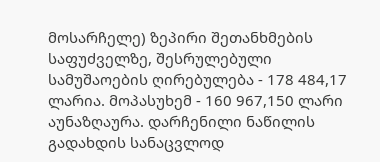მოსარჩელე) ზეპირი შეთანხმების საფუძველზე, შესრულებული სამუშაოების ღირებულება - 178 484,17 ლარია. მოპასუხემ - 160 967,150 ლარი აუნაზღაურა. დარჩენილი ნაწილის გადახდის სანაცვლოდ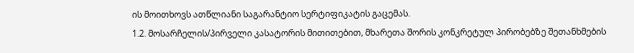ის მოითხოვს ათწლიანი საგარანტიო სერტიფიკატის გაცემას.
1.2. მოსარჩელის/პირველი კასატორის მითითებით, მხარეთა შორის კონკრეტულ პირობებზე შეთანხმების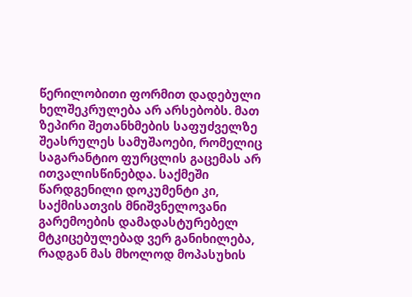წერილობითი ფორმით დადებული ხელშეკრულება არ არსებობს. მათ ზეპირი შეთანხმების საფუძველზე შეასრულეს სამუშაოები, რომელიც საგარანტიო ფურცლის გაცემას არ ითვალისწინებდა. საქმეში წარდგენილი დოკუმენტი კი, საქმისათვის მნიშვნელოვანი გარემოების დამადასტურებელ მტკიცებულებად ვერ განიხილება, რადგან მას მხოლოდ მოპასუხის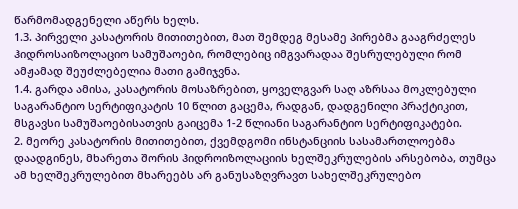წარმომადგენელი აწერს ხელს.
1.3. პირველი კასატორის მითითებით, მათ შემდეგ მესამე პირებმა გააგრძელეს ჰიდროსაიზოლაციო სამუშაოები, რომლებიც იმგვარადაა შესრულებული რომ ამჟამად შეუძლებელია მათი გამიჯვნა.
1.4. გარდა ამისა, კასატორის მოსაზრებით, ყოველგვარ საღ აზრსაა მოკლებული საგარანტიო სერტიფიკატის 10 წლით გაცემა, რადგან, დადგენილი პრაქტიკით, მსგავსი სამუშაოებისათვის გაიცემა 1-2 წლიანი საგარანტიო სერტიფიკატები.
2. მეორე კასატორის მითითებით, ქვემდგომი ინსტანციის სასამართლოებმა დაადგინეს, მხარეთა შორის ჰიდროიზოლაციის ხელშეკრულების არსებობა, თუმცა ამ ხელშეკრულებით მხარეებს არ განუსაზღვრავთ სახელშეკრულებო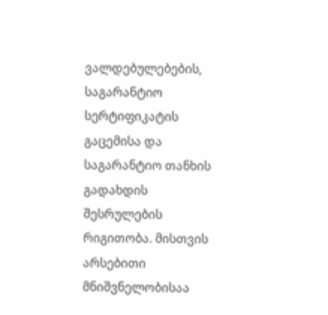ვალდებულებების, საგარანტიო სერტიფიკატის გაცემისა და საგარანტიო თანხის გადახდის შესრულების რიგითობა. მისთვის არსებითი მნიშვნელობისაა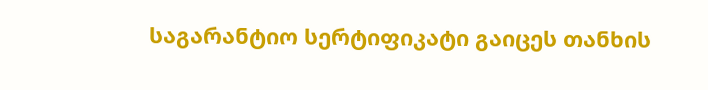საგარანტიო სერტიფიკატი გაიცეს თანხის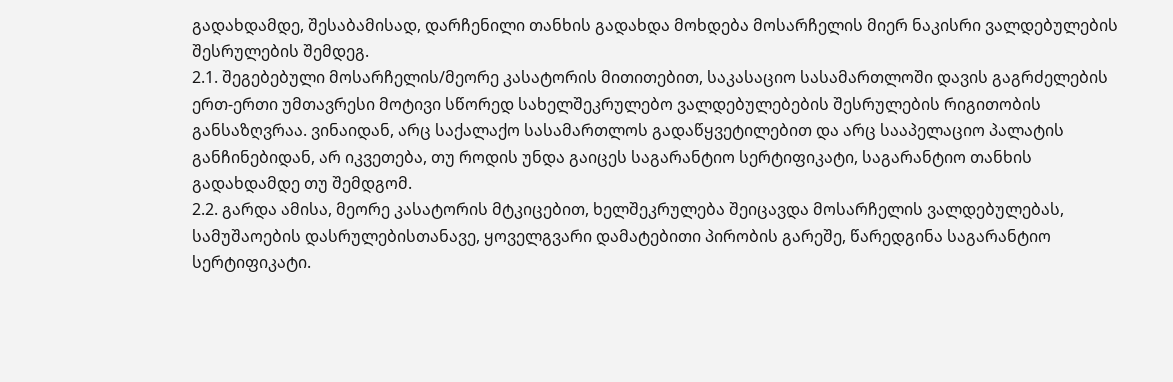გადახდამდე, შესაბამისად, დარჩენილი თანხის გადახდა მოხდება მოსარჩელის მიერ ნაკისრი ვალდებულების შესრულების შემდეგ.
2.1. შეგებებული მოსარჩელის/მეორე კასატორის მითითებით, საკასაციო სასამართლოში დავის გაგრძელების ერთ-ერთი უმთავრესი მოტივი სწორედ სახელშეკრულებო ვალდებულებების შესრულების რიგითობის განსაზღვრაა. ვინაიდან, არც საქალაქო სასამართლოს გადაწყვეტილებით და არც სააპელაციო პალატის განჩინებიდან, არ იკვეთება, თუ როდის უნდა გაიცეს საგარანტიო სერტიფიკატი, საგარანტიო თანხის გადახდამდე თუ შემდგომ.
2.2. გარდა ამისა, მეორე კასატორის მტკიცებით, ხელშეკრულება შეიცავდა მოსარჩელის ვალდებულებას, სამუშაოების დასრულებისთანავე, ყოველგვარი დამატებითი პირობის გარეშე, წარედგინა საგარანტიო სერტიფიკატი.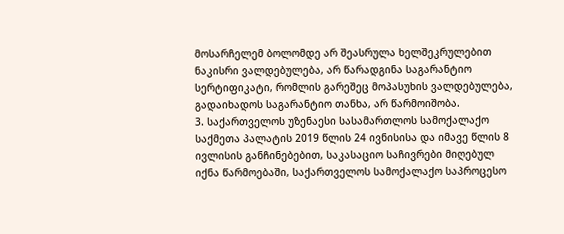მოსარჩელემ ბოლომდე არ შეასრულა ხელშეკრულებით ნაკისრი ვალდებულება, არ წარადგინა საგარანტიო სერტიფიკატი, რომლის გარეშეც მოპასუხის ვალდებულება, გადაიხადოს საგარანტიო თანხა, არ წარმოიშობა.
3. საქართველოს უზენაესი სასამართლოს სამოქალაქო საქმეთა პალატის 2019 წლის 24 ივნისისა და იმავე წლის 8 ივლისის განჩინებებით, საკასაციო საჩივრები მიღებულ იქნა წარმოებაში, საქართველოს სამოქალაქო საპროცესო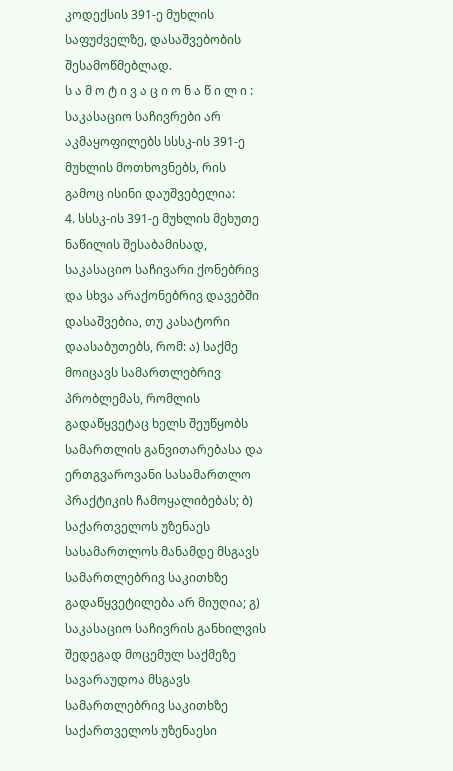კოდექსის 391-ე მუხლის საფუძველზე, დასაშვებობის შესამოწმებლად.
ს ა მ ო ტ ი ვ ა ც ი ო ნ ა წ ი ლ ი :
საკასაციო საჩივრები არ აკმაყოფილებს სსსკ-ის 391-ე მუხლის მოთხოვნებს, რის გამოც ისინი დაუშვებელია:
4. სსსკ-ის 391-ე მუხლის მეხუთე ნაწილის შესაბამისად, საკასაციო საჩივარი ქონებრივ და სხვა არაქონებრივ დავებში დასაშვებია, თუ კასატორი დაასაბუთებს, რომ: ა) საქმე მოიცავს სამართლებრივ პრობლემას, რომლის გადაწყვეტაც ხელს შეუწყობს სამართლის განვითარებასა და ერთგვაროვანი სასამართლო პრაქტიკის ჩამოყალიბებას; ბ) საქართველოს უზენაეს სასამართლოს მანამდე მსგავს სამართლებრივ საკითხზე გადაწყვეტილება არ მიუღია; გ) საკასაციო საჩივრის განხილვის შედეგად მოცემულ საქმეზე სავარაუდოა მსგავს სამართლებრივ საკითხზე საქართველოს უზენაესი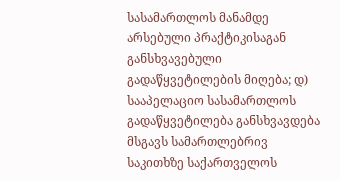სასამართლოს მანამდე არსებული პრაქტიკისაგან განსხვავებული გადაწყვეტილების მიღება; დ) სააპელაციო სასამართლოს გადაწყვეტილება განსხვავდება მსგავს სამართლებრივ საკითხზე საქართველოს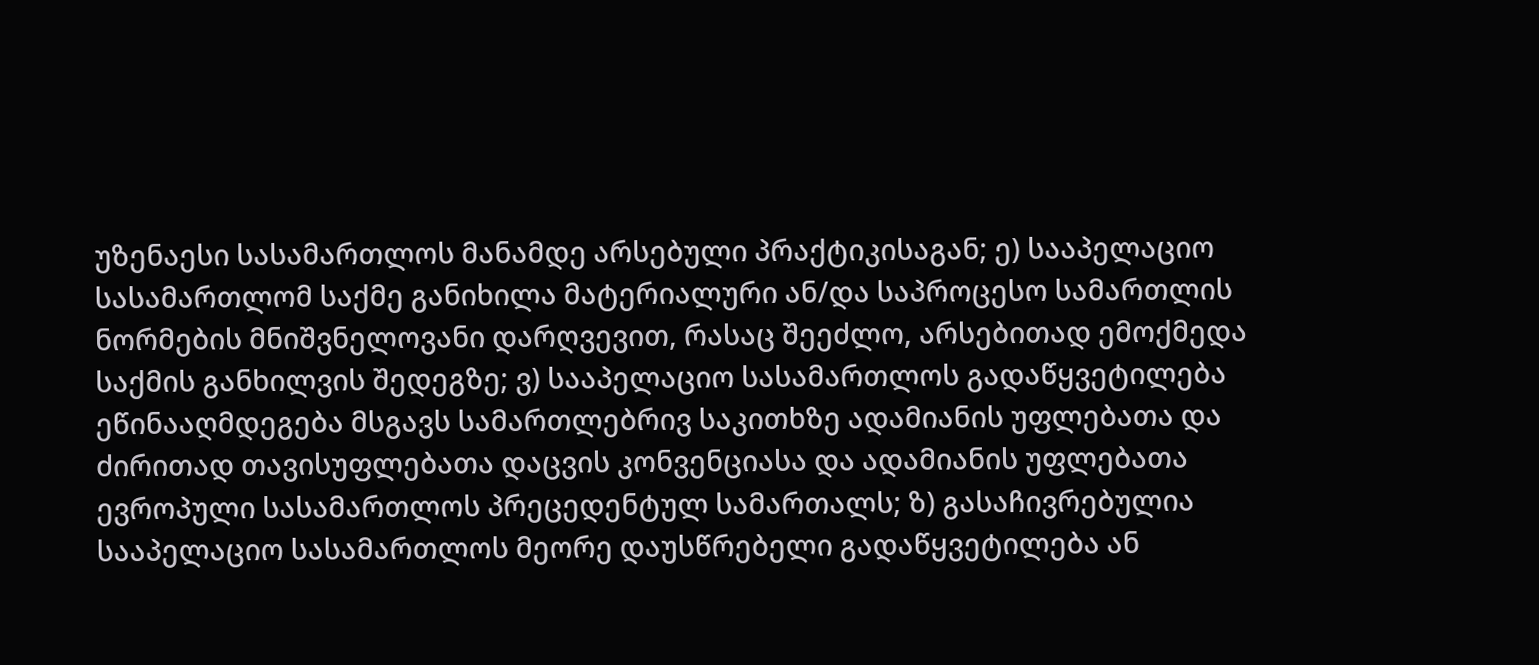უზენაესი სასამართლოს მანამდე არსებული პრაქტიკისაგან; ე) სააპელაციო სასამართლომ საქმე განიხილა მატერიალური ან/და საპროცესო სამართლის ნორმების მნიშვნელოვანი დარღვევით, რასაც შეეძლო, არსებითად ემოქმედა საქმის განხილვის შედეგზე; ვ) სააპელაციო სასამართლოს გადაწყვეტილება ეწინააღმდეგება მსგავს სამართლებრივ საკითხზე ადამიანის უფლებათა და ძირითად თავისუფლებათა დაცვის კონვენციასა და ადამიანის უფლებათა ევროპული სასამართლოს პრეცედენტულ სამართალს; ზ) გასაჩივრებულია სააპელაციო სასამართლოს მეორე დაუსწრებელი გადაწყვეტილება ან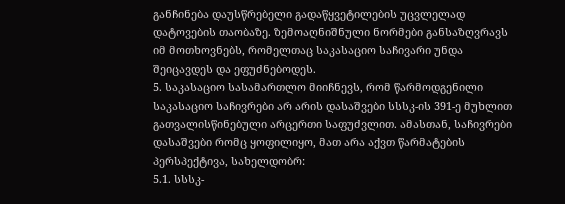განჩინება დაუსწრებელი გადაწყვეტილების უცვლელად დატოვების თაობაზე. ზემოაღნიშნული ნორმები განსაზღვრავს იმ მოთხოვნებს, რომელთაც საკასაციო საჩივარი უნდა შეიცავდეს და ეფუძნებოდეს.
5. საკასაციო სასამართლო მიიჩნევს, რომ წარმოდგენილი საკასაციო საჩივრები არ არის დასაშვები სსსკ-ის 391-ე მუხლით გათვალისწინებული არცერთი საფუძვლით. ამასთან, საჩივრები დასაშვები რომც ყოფილიყო, მათ არა აქვთ წარმატების პერსპექტივა, სახელდობრ:
5.1. სსსკ-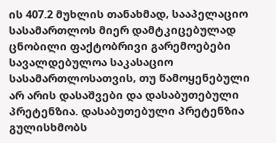ის 407.2 მუხლის თანახმად, სააპელაციო სასამართლოს მიერ დამტკიცებულად ცნობილი ფაქტობრივი გარემოებები სავალდებულოა საკასაციო სასამართლოსათვის, თუ წამოყენებული არ არის დასაშვები და დასაბუთებული პრეტენზია. დასაბუთებული პრეტენზია გულისხმობს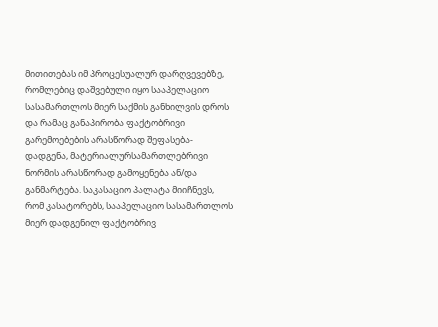მითითებას იმ პროცესუალურ დარღვევებზე, რომლებიც დაშვებული იყო სააპელაციო სასამართლოს მიერ საქმის განხილვის დროს და რამაც განაპირობა ფაქტობრივი გარემოებების არასწორად შეფასება-დადგენა, მატერიალურსამართლებრივი ნორმის არასწორად გამოყენება ან/და განმარტება. საკასაციო პალატა მიიჩნევს, რომ კასატორებს, სააპელაციო სასამართლოს მიერ დადგენილ ფაქტობრივ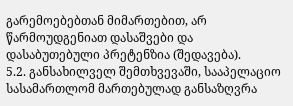გარემოებებთან მიმართებით, არ წარმოუდგენიათ დასაშვები და დასაბუთებული პრეტენზია (შედავება).
5.2. განსახილველ შემთხვევაში, სააპელაციო სასამართლომ მართებულად განსაზღვრა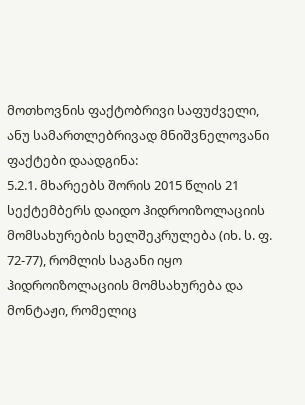მოთხოვნის ფაქტობრივი საფუძველი, ანუ სამართლებრივად მნიშვნელოვანი ფაქტები დაადგინა:
5.2.1. მხარეებს შორის 2015 წლის 21 სექტემბერს დაიდო ჰიდროიზოლაციის მომსახურების ხელშეკრულება (იხ. ს. ფ. 72-77), რომლის საგანი იყო ჰიდროიზოლაციის მომსახურება და მონტაჟი, რომელიც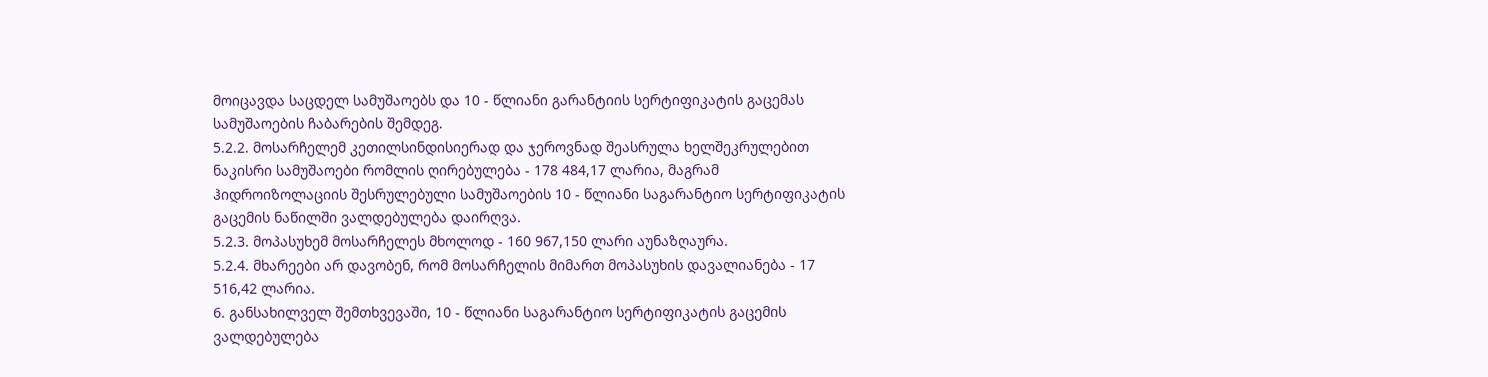მოიცავდა საცდელ სამუშაოებს და 10 - წლიანი გარანტიის სერტიფიკატის გაცემას სამუშაოების ჩაბარების შემდეგ.
5.2.2. მოსარჩელემ კეთილსინდისიერად და ჯეროვნად შეასრულა ხელშეკრულებით ნაკისრი სამუშაოები რომლის ღირებულება - 178 484,17 ლარია, მაგრამ ჰიდროიზოლაციის შესრულებული სამუშაოების 10 - წლიანი საგარანტიო სერტიფიკატის გაცემის ნაწილში ვალდებულება დაირღვა.
5.2.3. მოპასუხემ მოსარჩელეს მხოლოდ - 160 967,150 ლარი აუნაზღაურა.
5.2.4. მხარეები არ დავობენ, რომ მოსარჩელის მიმართ მოპასუხის დავალიანება - 17 516,42 ლარია.
6. განსახილველ შემთხვევაში, 10 - წლიანი საგარანტიო სერტიფიკატის გაცემის ვალდებულება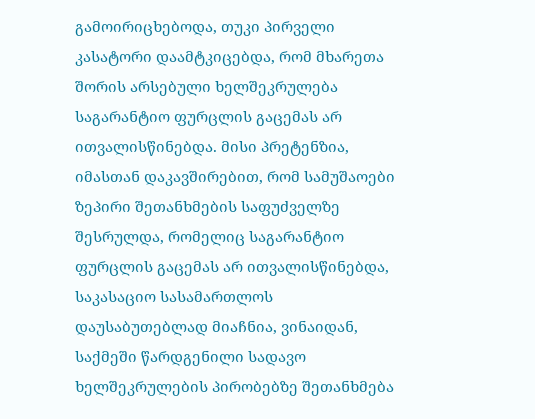გამოირიცხებოდა, თუკი პირველი კასატორი დაამტკიცებდა, რომ მხარეთა შორის არსებული ხელშეკრულება საგარანტიო ფურცლის გაცემას არ ითვალისწინებდა. მისი პრეტენზია, იმასთან დაკავშირებით, რომ სამუშაოები ზეპირი შეთანხმების საფუძველზე შესრულდა, რომელიც საგარანტიო ფურცლის გაცემას არ ითვალისწინებდა, საკასაციო სასამართლოს დაუსაბუთებლად მიაჩნია, ვინაიდან, საქმეში წარდგენილი სადავო ხელშეკრულების პირობებზე შეთანხმება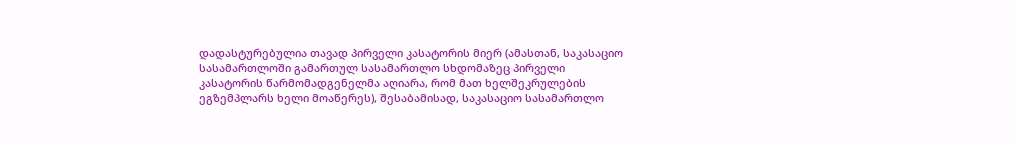დადასტურებულია თავად პირველი კასატორის მიერ (ამასთან, საკასაციო სასამართლოში გამართულ სასამართლო სხდომაზეც პირველი კასატორის წარმომადგენელმა აღიარა, რომ მათ ხელშეკრულების ეგზემპლარს ხელი მოაწერეს), შესაბამისად, საკასაციო სასამართლო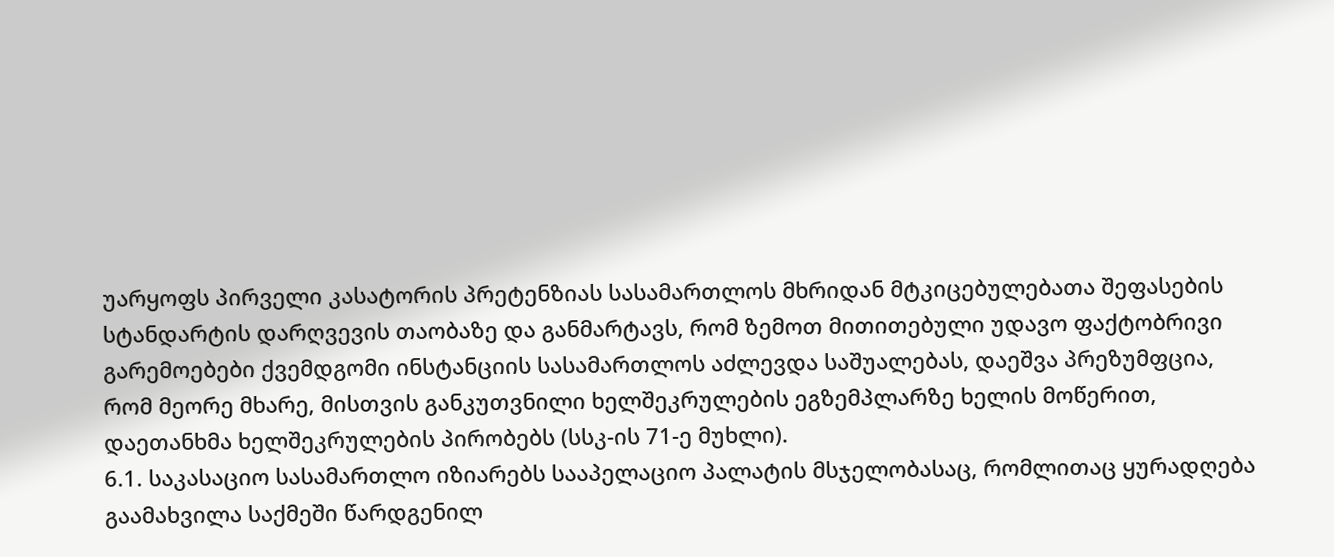უარყოფს პირველი კასატორის პრეტენზიას სასამართლოს მხრიდან მტკიცებულებათა შეფასების სტანდარტის დარღვევის თაობაზე და განმარტავს, რომ ზემოთ მითითებული უდავო ფაქტობრივი გარემოებები ქვემდგომი ინსტანციის სასამართლოს აძლევდა საშუალებას, დაეშვა პრეზუმფცია, რომ მეორე მხარე, მისთვის განკუთვნილი ხელშეკრულების ეგზემპლარზე ხელის მოწერით, დაეთანხმა ხელშეკრულების პირობებს (სსკ-ის 71-ე მუხლი).
6.1. საკასაციო სასამართლო იზიარებს სააპელაციო პალატის მსჯელობასაც, რომლითაც ყურადღება გაამახვილა საქმეში წარდგენილ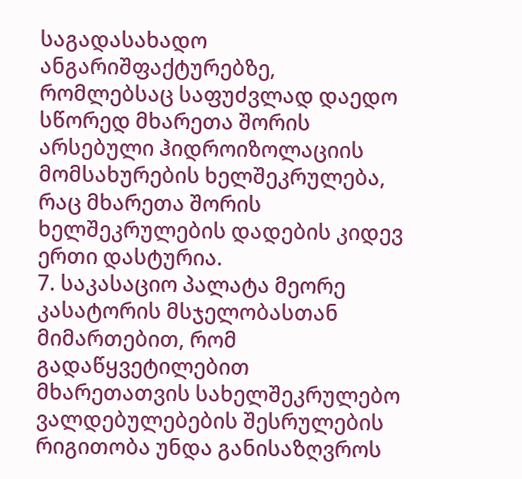საგადასახადო ანგარიშფაქტურებზე, რომლებსაც საფუძვლად დაედო სწორედ მხარეთა შორის არსებული ჰიდროიზოლაციის მომსახურების ხელშეკრულება, რაც მხარეთა შორის ხელშეკრულების დადების კიდევ ერთი დასტურია.
7. საკასაციო პალატა მეორე კასატორის მსჯელობასთან მიმართებით, რომ გადაწყვეტილებით მხარეთათვის სახელშეკრულებო ვალდებულებების შესრულების რიგითობა უნდა განისაზღვროს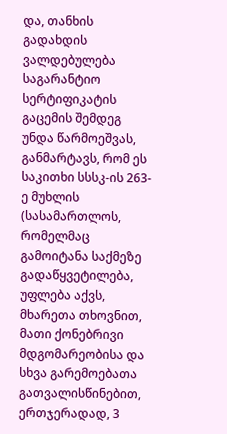და, თანხის გადახდის ვალდებულება საგარანტიო სერტიფიკატის გაცემის შემდეგ უნდა წარმოეშვას, განმარტავს, რომ ეს საკითხი სსსკ-ის 263-ე მუხლის (სასამართლოს, რომელმაც გამოიტანა საქმეზე გადაწყვეტილება, უფლება აქვს, მხარეთა თხოვნით, მათი ქონებრივი მდგომარეობისა და სხვა გარემოებათა გათვალისწინებით, ერთჯერადად, 3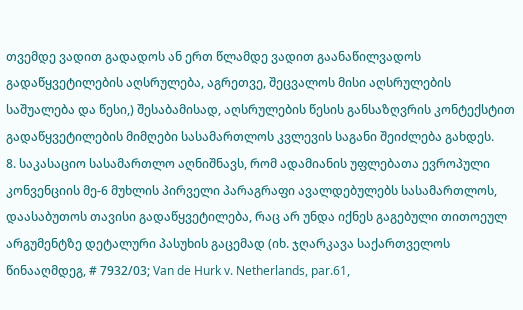თვემდე ვადით გადადოს ან ერთ წლამდე ვადით გაანაწილვადოს გადაწყვეტილების აღსრულება, აგრეთვე, შეცვალოს მისი აღსრულების საშუალება და წესი,) შესაბამისად, აღსრულების წესის განსაზღვრის კონტექსტით გადაწყვეტილების მიმღები სასამართლოს კვლევის საგანი შეიძლება გახდეს.
8. საკასაციო სასამართლო აღნიშნავს, რომ ადამიანის უფლებათა ევროპული კონვენციის მე-6 მუხლის პირველი პარაგრაფი ავალდებულებს სასამართლოს, დაასაბუთოს თავისი გადაწყვეტილება, რაც არ უნდა იქნეს გაგებული თითოეულ არგუმენტზე დეტალური პასუხის გაცემად (იხ. ჯღარკავა საქართველოს წინააღმდეგ, # 7932/03; Van de Hurk v. Netherlands, par.61,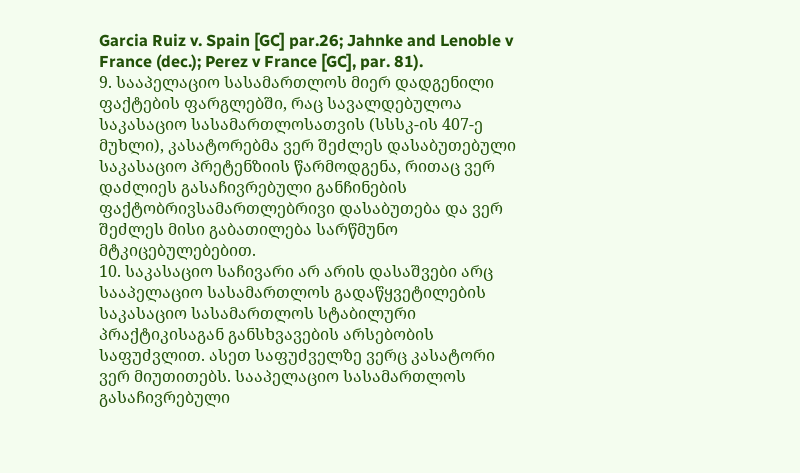Garcia Ruiz v. Spain [GC] par.26; Jahnke and Lenoble v France (dec.); Perez v France [GC], par. 81).
9. სააპელაციო სასამართლოს მიერ დადგენილი ფაქტების ფარგლებში, რაც სავალდებულოა საკასაციო სასამართლოსათვის (სსსკ-ის 407-ე მუხლი), კასატორებმა ვერ შეძლეს დასაბუთებული საკასაციო პრეტენზიის წარმოდგენა, რითაც ვერ დაძლიეს გასაჩივრებული განჩინების ფაქტობრივსამართლებრივი დასაბუთება და ვერ შეძლეს მისი გაბათილება სარწმუნო მტკიცებულებებით.
10. საკასაციო საჩივარი არ არის დასაშვები არც სააპელაციო სასამართლოს გადაწყვეტილების საკასაციო სასამართლოს სტაბილური პრაქტიკისაგან განსხვავების არსებობის საფუძვლით. ასეთ საფუძველზე ვერც კასატორი ვერ მიუთითებს. სააპელაციო სასამართლოს გასაჩივრებული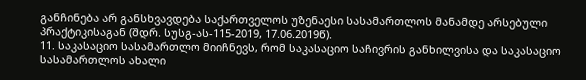განჩინება არ განსხვავდება საქართველოს უზენაესი სასამართლოს მანამდე არსებული პრაქტიკისაგან (შდრ. სუსგ-ას-115-2019, 17.06.2019წ).
11. საკასაციო სასამართლო მიიჩნევს, რომ საკასაციო საჩივრის განხილვისა და საკასაციო სასამართლოს ახალი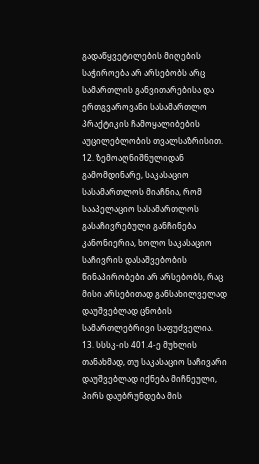გადაწყვეტილების მიღების საჭიროება არ არსებობს არც სამართლის განვითარებისა და ერთგვაროვანი სასამართლო პრაქტიკის ჩამოყალიბების აუცილებლობის თვალსაზრისით.
12. ზემოაღნიშნულიდან გამომდინარე, საკასაციო სასამართლოს მიაჩნია, რომ სააპელაციო სასამართლოს გასაჩივრებული განჩინება კანონიერია, ხოლო საკასაციო საჩივრის დასაშვებობის წინაპირობები არ არსებობს, რაც მისი არსებითად განსახილველად დაუშვებლად ცნობის სამართლებრივი საფუძველია.
13. სსსკ-ის 401.4-ე მუხლის თანახმად, თუ საკასაციო საჩივარი დაუშვებლად იქნება მიჩნეული, პირს დაუბრუნდება მის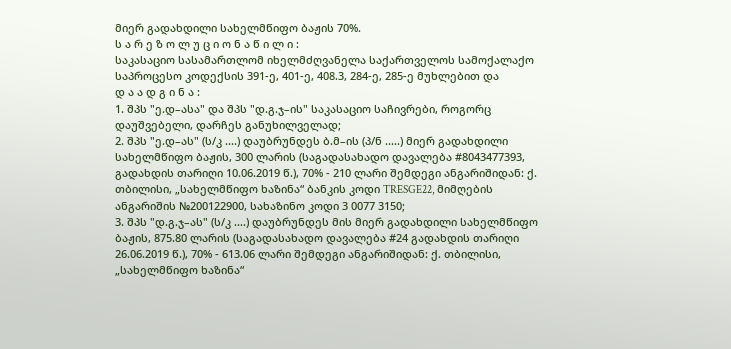მიერ გადახდილი სახელმწიფო ბაჟის 70%.
ს ა რ ე ზ ო ლ უ ც ი ო ნ ა წ ი ლ ი :
საკასაციო სასამართლომ იხელმძღვანელა საქართველოს სამოქალაქო საპროცესო კოდექსის 391-ე, 401-ე, 408.3, 284-ე, 285-ე მუხლებით და
დ ა ა დ გ ი ნ ა :
1. შპს "ე.დ–ასა" და შპს "დ.გ.ჯ–ის" საკასაციო საჩივრები, როგორც დაუშვებელი, დარჩეს განუხილველად;
2. შპს "ე.დ–ას" (ს/კ ....) დაუბრუნდეს ბ.მ–ის (პ/ნ .....) მიერ გადახდილი სახელმწიფო ბაჟის, 300 ლარის (საგადასახადო დავალება #8043477393, გადახდის თარიღი 10.06.2019 წ.), 70% - 210 ლარი შემდეგი ანგარიშიდან: ქ. თბილისი, „სახელმწიფო ხაზინა“ ბანკის კოდი TRESGE22, მიმღების ანგარიშის №200122900, სახაზინო კოდი 3 0077 3150;
3. შპს "დ.გ.ჯ–ას" (ს/კ ....) დაუბრუნდეს მის მიერ გადახდილი სახელმწიფო ბაჟის, 875.80 ლარის (საგადასახადო დავალება #24 გადახდის თარიღი 26.06.2019 წ.), 70% - 613.06 ლარი შემდეგი ანგარიშიდან: ქ. თბილისი, „სახელმწიფო ხაზინა“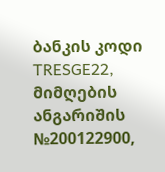ბანკის კოდი TRESGE22, მიმღების ანგარიშის №200122900,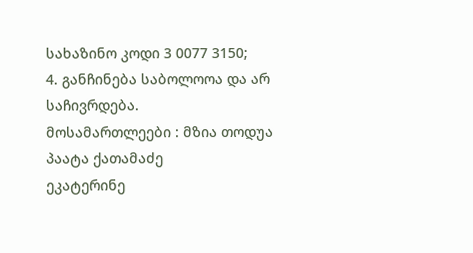სახაზინო კოდი 3 0077 3150;
4. განჩინება საბოლოოა და არ საჩივრდება.
მოსამართლეები : მზია თოდუა
პაატა ქათამაძე
ეკატერინე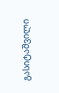გასიტაშვილი